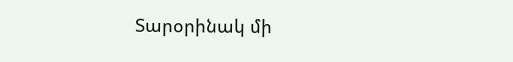Տարօրինակ մի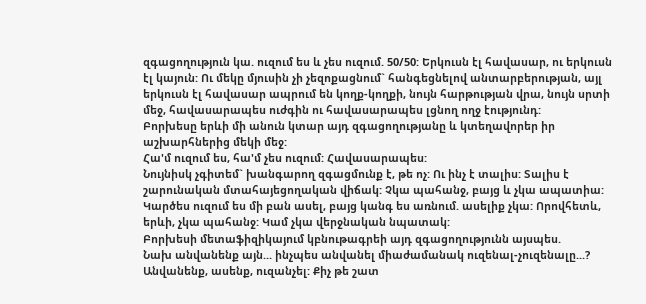զգացողություն կա. ուզում ես և չես ուզում. 50/50: Երկուսն էլ հավասար, ու երկուսն էլ կայուն: Ու մեկը մյուսին չի չեզոքացնում` հանգեցնելով անտարբերության, այլ երկուսն էլ հավասար ապրում են կողք-կողքի, նույն հարթության վրա, նույն սրտի մեջ, հավասարապես ուժգին ու հավասարապես լցնող ողջ էությունդ:
Բորխեսը երևի մի անուն կտար այդ զգացողությանը և կտեղավորեր իր աշխարհներից մեկի մեջ:
Հա'մ ուզում ես, հա'մ չես ուզում: Հավասարապես:
Նույնիսկ չգիտեմ` խանգարող զգացմունք է, թե ոչ: Ու ինչ է տալիս: Տալիս է շարունական մտահայեցողական վիճակ: Չկա պահանջ, բայց և չկա ապատիա: Կարծես ուզում ես մի բան ասել, բայց կանգ ես առնում. ասելիք չկա: Որովհետև, երևի, չկա պահանջ: Կամ չկա վերջնական նպատակ:
Բորխեսի մետաֆիզիկայում կբնութագրեի այդ զգացողությունն այսպես.
Նախ անվանենք այն... ինչպես անվանել միաժամանակ ուզենալ-չուզենալը...? Անվանենք, ասենք, ուզանչել: Քիչ թե շատ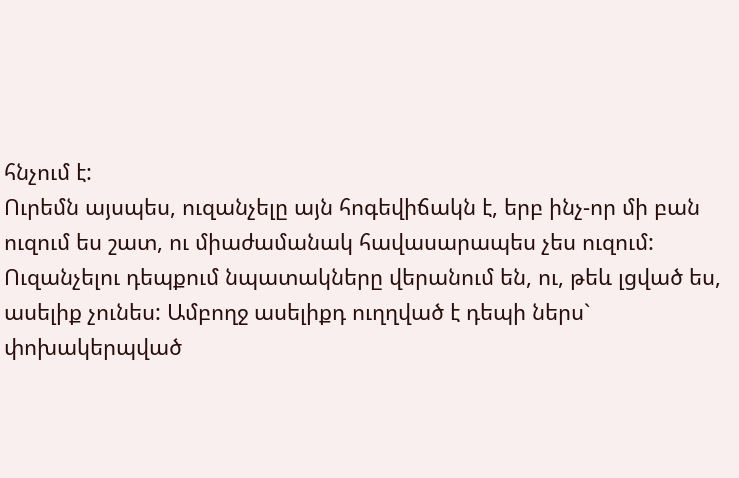հնչում է:
Ուրեմն այսպես, ուզանչելը այն հոգեվիճակն է, երբ ինչ-որ մի բան ուզում ես շատ, ու միաժամանակ հավասարապես չես ուզում: Ուզանչելու դեպքում նպատակները վերանում են, ու, թեև լցված ես, ասելիք չունես: Ամբողջ ասելիքդ ուղղված է դեպի ներս` փոխակերպված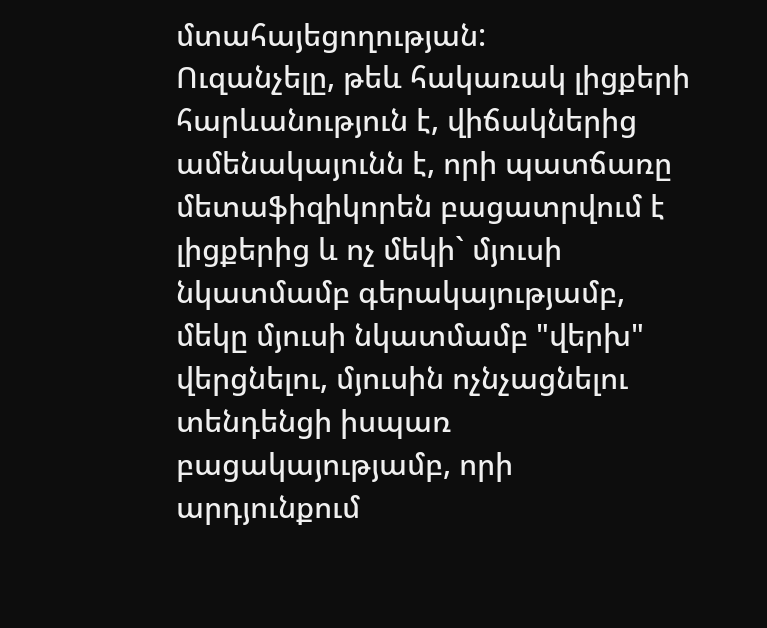մտահայեցողության:
Ուզանչելը, թեև հակառակ լիցքերի հարևանություն է, վիճակներից ամենակայունն է, որի պատճառը մետաֆիզիկորեն բացատրվում է լիցքերից և ոչ մեկի` մյուսի նկատմամբ գերակայությամբ, մեկը մյուսի նկատմամբ "վերխ" վերցնելու, մյուսին ոչնչացնելու տենդենցի իսպառ բացակայությամբ, որի արդյունքում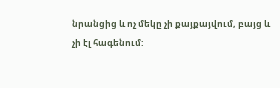նրանցից և ոչ մեկը չի քայքայվում, բայց և չի էլ հագենում: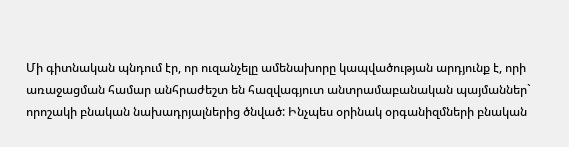Մի գիտնական պնդում էր, որ ուզանչելը ամենախորը կապվածության արդյունք է, որի առաջացման համար անհրաժեշտ են հազվագյուտ անտրամաբանական պայմաններ` որոշակի բնական նախադրյալներից ծնված: Ինչպես օրինակ օրգանիզմների բնական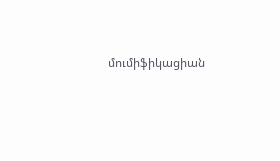մումիֆիկացիան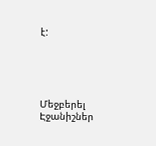է:





Մեջբերել
Էջանիշներ